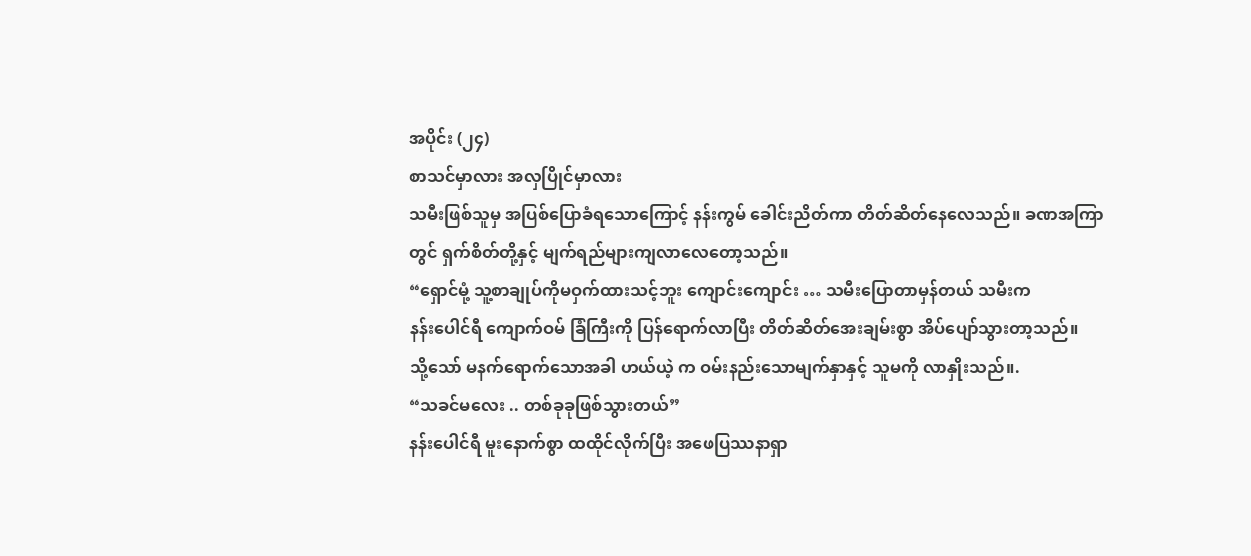အပိုင်း (၂၄)
စာသင်မှာလား အလှပြိုင်မှာလား
သမီးဖြစ်သူမှ အပြစ်ပြောခံရသောကြောင့် နန်းကွမ် ခေါင်းညိတ်ကာ တိတ်ဆိတ်နေလေသည်။ ခဏအကြာတွင် ရှက်စိတ်တို့နှင့် မျက်ရည်များကျလာလေတော့သည်။
“ရှောင်မုံ့ သူ့စာချုပ်ကိုမဝှက်ထားသင့်ဘူး ကျောင်းကျောင်း … သမီးပြောတာမှန်တယ် သမီးက
နန်းပေါင်ရီ ကျောက်ဝမ် ခြံကြီးကို ပြန်ရောက်လာပြီး တိတ်ဆိတ်အေးချမ်းစွာ အိပ်ပျော်သွားတာ့သည်။
သို့သော် မနက်ရောက်သောအခါ ဟယ်ယဲ့ က ဝမ်းနည်းသောမျက်နှာနှင့် သူမကို လာနှိုးသည်။.
“သခင်မလေး .. တစ်ခုခုဖြစ်သွားတယ်”
နန်းပေါင်ရီ မူးနောက်စွာ ထထိုင်လိုက်ပြီး အဖေပြဿနာရှာ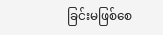ခြင်းမဖြစ်စေ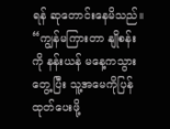ရန် ဆုတောင်းနေမိသည်။
“ကျွန်မကြားတာ နျိုစန်း ကို နန်းယန် မနေ့ကသွားတွေ့ပြီး သူ့အမေကိုပြန်ထုတ်ပေးဖို့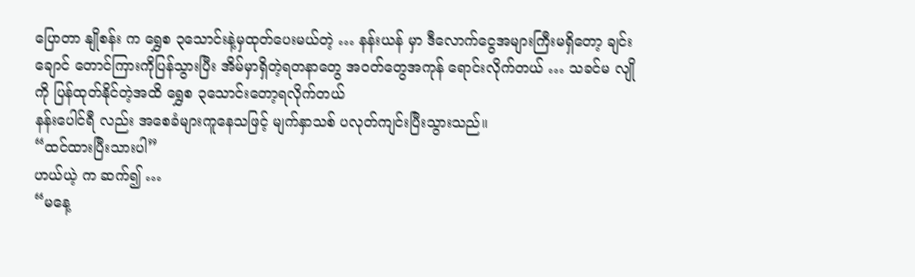ပြောတာ နျိုစန်း က ရွှေစ ၃သောင်းနဲ့မှထုတ်ပေးမယ်တဲ့ … နန်းယန် မှာ ဒီလောက်ငွေအများကြီးမရှိတော့ ချင်းချောင် တောင်ကြားကိုပြန်သွားပြီး အိမ်မှာရှိတဲ့ရတနာတွေ အဝတ်တွေအကုန် ရောင်းလိုက်တယ် … သခင်မ လျို ကို ပြန်ထုတ်နိုင်တဲ့အထိ ရွှေစ ၃သောင်းတော့ရလိုက်တယ်
နန်းပေါင်ရီ လည်း အစေခံများကူနေသဖြင့် မျက်နှာသစ် ပလုတ်ကျင်းပြီးသွားသည်။
“ထင်ထားပြီးသားပါ”
ဟယ်ယဲ့ က ဆက်၍ …
“မနေ့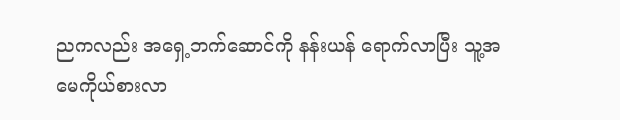ညကလည်း အရှေ့ဘက်ဆောင်ကို နန်းယန် ရောက်လာပြီး သူ့အမေကိုယ်စားလာ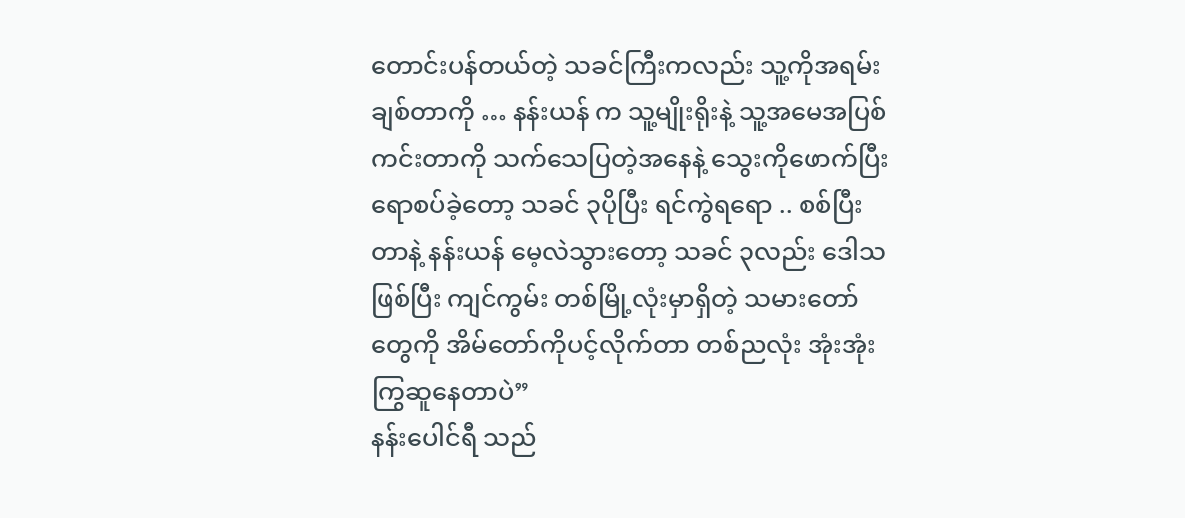တောင်းပန်တယ်တဲ့ သခင်ကြီးကလည်း သူ့ကိုအရမ်းချစ်တာကို … နန်းယန် က သူ့မျိုးရိုးနဲ့ သူ့အမေအပြစ်ကင်းတာကို သက်သေပြတဲ့အနေနဲ့ သွေးကိုဖောက်ပြီးရောစပ်ခဲ့တော့ သခင် ၃ပိုပြီး ရင်ကွဲရရော .. စစ်ပြီးတာနဲ့ နန်းယန် မေ့လဲသွားတော့ သခင် ၃လည်း ဒေါသဖြစ်ပြီး ကျင်ကွမ်း တစ်မြို့လုံးမှာရှိတဲ့ သမားတော်တွေကို အိမ်တော်ကိုပင့်လိုက်တာ တစ်ညလုံး အုံးအုံးကြွဆူနေတာပဲ”
နန်းပေါင်ရီ သည်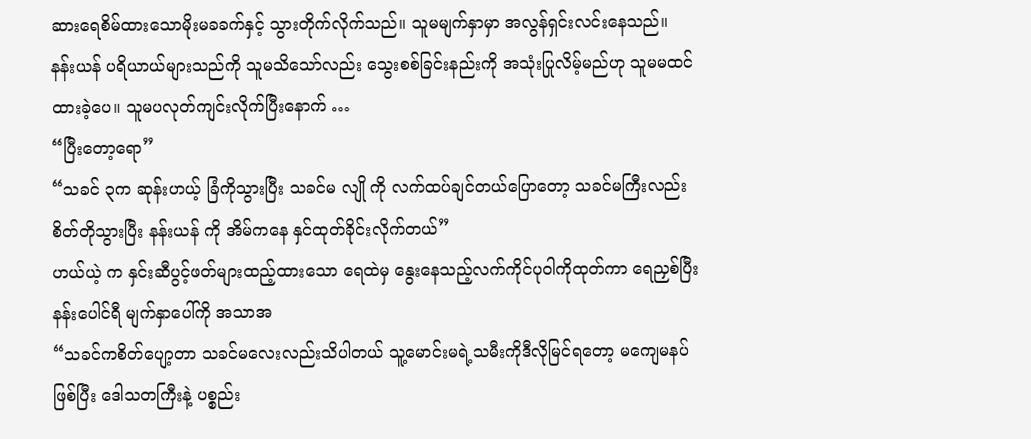ဆားရေစိမ်ထားသောမိုးမခခက်နှင့် သွားတိုက်လိုက်သည်။ သူမမျက်နှာမှာ အလွန်ရှင်းလင်းနေသည်။
နန်းယန် ပရိယာယ်များသည်ကို သူမသိသော်လည်း သွေးစစ်ခြင်းနည်းကို အသုံးပြုလိမ့်မည်ဟု သူမမထင်ထားခဲ့ပေ။ သူမပလုတ်ကျင်းလိုက်ပြီးနောက် …
“ပြီးတော့ရော”
“သခင် ၃က ဆုန်းဟယ့် ခြံကိုသွားပြီး သခင်မ လျို ကို လက်ထပ်ချင်တယ်ပြောတော့ သခင်မကြီးလည်း စိတ်တိုသွားပြီး နန်းယန် ကို အိမ်ကနေ နှင်ထုတ်ခိုင်းလိုက်တယ်”
ဟယ်ယဲ့ က နှင်းဆီပွင့်ဖတ်များထည့်ထားသော ရေထဲမှ နွေးနေသည့်လက်ကိုင်ပုဝါကိုထုတ်ကာ ရေညှစ်ပြီး နန်းပေါင်ရီ မျက်နှာပေါ်ကို အသာအ
“သခင်ကစိတ်ပျော့တာ သခင်မလေးလည်းသိပါတယ် သူ့မောင်းမရဲ့သမီးကိုဒီလိုမြင်ရတော့ မကျေမနပ်ဖြစ်ပြီး ဒေါသတကြီးနဲ့ ပစ္စည်း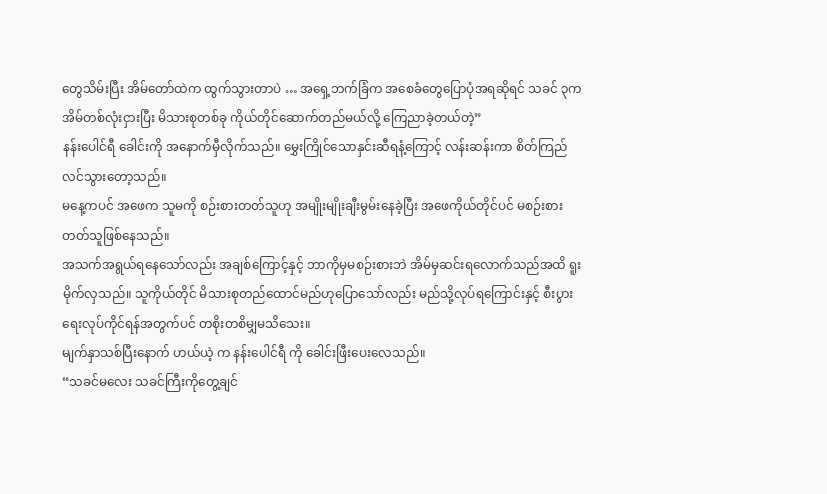တွေသိမ်းပြီး အိမ်တော်ထဲက ထွက်သွားတာပဲ … အရှေ့ဘက်ခြံက အစေခံတွေပြောပုံအရဆိုရင် သခင် ၃က အိမ်တစ်လုံးငှားပြီး မိသားစုတစ်ခု ကိုယ်တိုင်ဆောက်တည်မယ်လို့ ကြေညာခဲ့တယ်တဲ့”
နန်းပေါင်ရီ ခေါင်းကို အနောက်မှီလိုက်သည်။ မွှေးကြိုင်သောနှင်းဆီရနံ့ကြောင့် လန်းဆန်းကာ စိတ်ကြည်လင်သွားတော့သည်။
မနေ့ကပင် အဖေက သူမကို စဉ်းစားတတ်သူဟု အမျိုးမျိုးချီးမွမ်းနေခဲ့ပြီး အဖေကိုယ်တိုင်ပင် မစဉ်းစားတတ်သူဖြစ်နေသည်။
အသက်အရွယ်ရနေသော်လည်း အချစ်ကြောင့်နှင့် ဘာကိုမှမစဉ်းစားဘဲ အိမ်မှဆင်းရလောက်သည်အထိ ရူးမိုက်လှသည်။ သူကိုယ်တိုင် မိသားစုတည်ထောင်မည်ဟုပြောသော်လည်း မည်သို့လုပ်ရကြောင်းနှင့် စီးပွားရေးလုပ်ကိုင်ရန်အတွက်ပင် တစိုးတစိမျှမသိသေး။
မျက်နှာသစ်ပြီးနောက် ဟယ်ယဲ့ က နန်းပေါင်ရီ ကို ခေါင်းဖြီးပေးလေသည်။
“သခင်မလေး သခင်ကြီးကိုတွေ့ချင်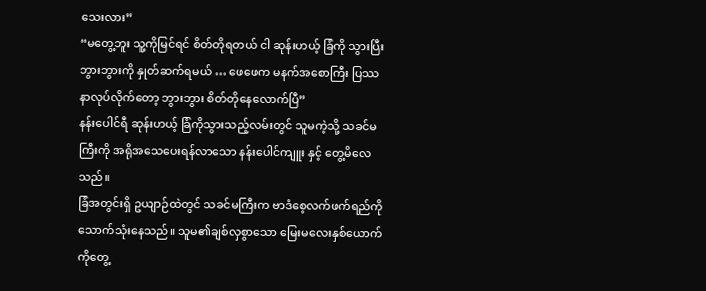သေးလား”
“မတွေ့ဘူး သူ့ကိုမြင်ရင် စိတ်တိုရတယ် ငါ ဆုန်းဟယ့် ခြံကို သွားပြီး ဘွားဘွားကို နှုတ်ဆက်ရမယ် … ဖေဖေက မနက်အစောကြီး ပြဿနာလုပ်လိုက်တော့ ဘွားဘွား စိတ်တိုနေလောက်ပြီ”
နန်းပေါင်ရီ ဆုန်းဟယ့် ခြံကိုသွားသည့်လမ်းတွင် သူမကဲ့သို့ သခင်မကြီးကို အရိုအသေပေးရန်လာသော နန်းပေါင်ကျူး နှင့် တွေ့မိလေသည်။
ခြံအတွင်းရှိ ဥယျာဉ်ထဲတွင် သခင်မကြီးက ဗာဒံစေ့လက်ဖက်ရည်ကို သောက်သုံးနေသည်။ သူမ၏ချစ်လှစွာသော မြေးမလေးနှစ်ယောက်ကိုတွေ့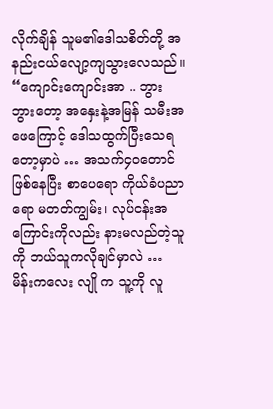လိုက်ချိန် သူမ၏ဒေါသစိတ်တို့ အနည်းငယ်လျော့ကျသွားလေသည်။
“ကျောင်းကျောင်းအာ .. ဘွားဘွားတော့ အနှေးနဲ့အမြန် သမီးအဖေကြောင့် ဒေါသထွက်ပြီးသေရတော့မှာပဲ … အသက်၄၀တောင်ဖြစ်နေပြီး စာပေရော ကိုယ်ခံပညာရော မတတ်ကျွမ်း၊ လုပ်ငန်းအကြောင်းကိုလည်း နားမလည်တဲ့သူကို ဘယ်သူကလိုချင်မှာလဲ … မိန်းကလေး လျို က သူ့ကို လူ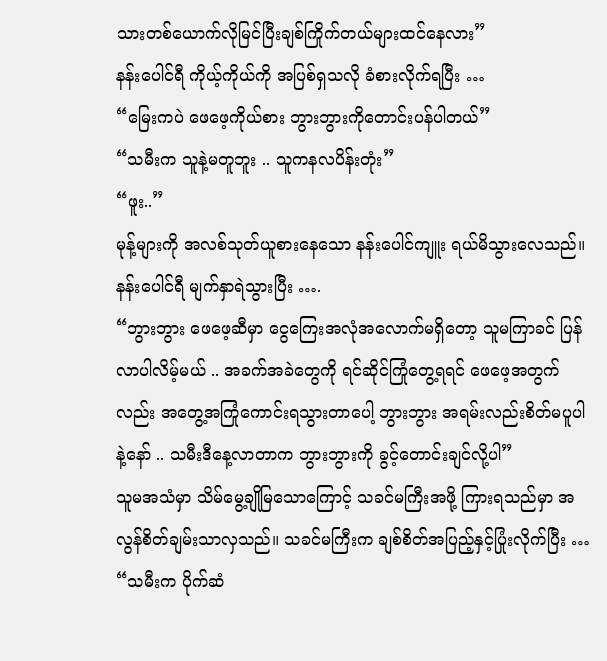သားတစ်ယောက်လိုမြင်ပြီးချစ်ကြိုက်တယ်များထင်နေလား”
နန်းပေါင်ရီ ကိုယ့်ကိုယ်ကို အပြစ်ရှသလို ခံစားလိုက်ရပြီး …
“မြေးကပဲ ဖေဖေ့ကိုယ်စား ဘွားဘွားကိုတောင်းပန်ပါတယ်”
“သမီးက သူနဲ့မတူဘူး .. သူကနလပိန်းတုံး”
“ဖူး..”
မုန့်များကို အလစ်သုတ်ယူစားနေသော နန်းပေါင်ကျူး ရယ်မိသွားလေသည်။ နန်းပေါင်ရီ မျက်နှာရဲသွားပြီး ….
“ဘွားဘွား ဖေဖေ့ဆီမှာ ငွေကြေးအလုံအလောက်မရှိတော့ သူမကြာခင် ပြန်လာပါလိမ့်မယ် .. အခက်အခဲတွေကို ရင်ဆိုင်ကြုံတွေ့ရရင် ဖေဖေ့အတွက်လည်း အတွေ့အကြုံကောင်းရသွားတာပေါ့ ဘွားဘွား အရမ်းလည်းစိတ်မပူပါနဲ့နော် .. သမီးဒီနေ့လာတာက ဘွားဘွားကို ခွင့်တောင်းချင်လို့ပါ”
သူမအသံမှာ သိမ်မွေ့ချိုမြသောကြောင့် သခင်မကြီးအဖို့ ကြားရသည်မှာ အလွန်စိတ်ချမ်းသာလှသည်။ သခင်မကြီးက ချစ်စိတ်အပြည့်နှင့်ပြုံးလိုက်ပြီး …
“သမီးက ပိုက်ဆံ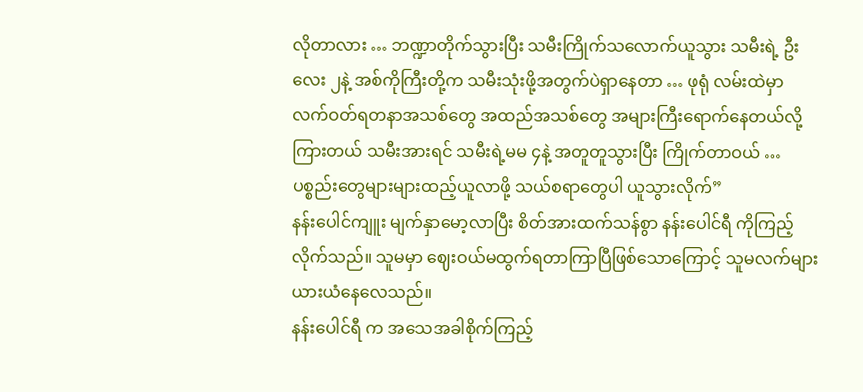လိုတာလား … ဘဏ္ဍာတိုက်သွားပြီး သမီးကြိုက်သလောက်ယူသွား သမီးရဲ့ ဦးလေး ၂နဲ့ အစ်ကိုကြီးတို့က သမီးသုံးဖို့အတွက်ပဲရှာနေတာ … ဖုရုံ လမ်းထဲမှာ လက်ဝတ်ရတနာအသစ်တွေ အထည်အသစ်တွေ အများကြီးရောက်နေတယ်လို့ကြားတယ် သမီးအားရင် သမီးရဲ့မမ ၄နဲ့ အတူတူသွားပြီး ကြိုက်တာဝယ် … ပစ္စည်းတွေများများထည့်ယူလာဖို့ သယ်စရာတွေပါ ယူသွားလိုက်”
နန်းပေါင်ကျူး မျက်နှာမော့လာပြီး စိတ်အားထက်သန်စွာ နန်းပေါင်ရီ ကိုကြည့်လိုက်သည်။ သူမမှာ ဈေးဝယ်မထွက်ရတာကြာပြီဖြစ်သောကြောင့် သူမလက်များ ယားယံနေလေသည်။
နန်းပေါင်ရီ က အသေအခါစိုက်ကြည့်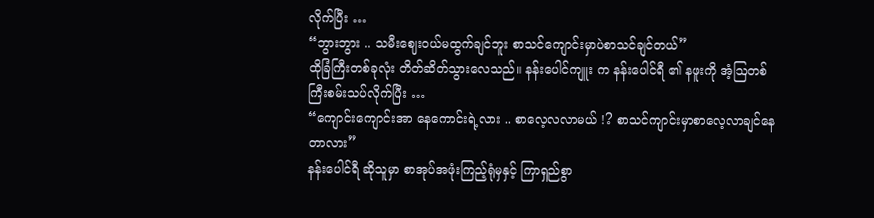လိုက်ပြီး …
“ဘွားဘွား .. သမီးဈေးဝယ်မထွက်ချင်ဘူး စာသင်ကျောင်းမှာပဲစာသင်ချင်တယ်”
ထိုခြံကြီးတစ်ခုလုံး တိတ်ဆိတ်သွားလေသည်။ နန်းပေါင်ကျူး က နန်းပေါင်ရီ ၏ နဖူးကို အံ့ဩတစ်ကြီးစမ်းသပ်လိုက်ပြီး …
“ကျောင်းကျောင်းအာ နေကောင်းရဲ့လား .. စာလေ့လလာမယ် !? စာသင်ကျာင်းမှာစာလေ့လာချင်နေတာလား”
နန်းပေါင်ရီ ဆိုသူမှာ စာအုပ်အဖုံးကြည့်ရုံမှနှင့် ကြာရှည်စွာ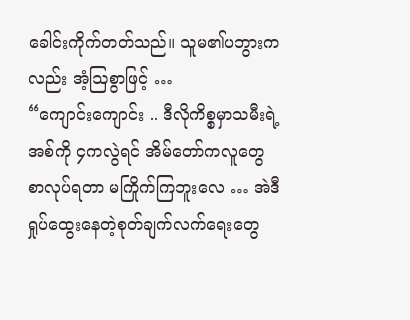ခေါင်းကိုက်တတ်သည်။ သူမ၏ပဘွားကလည်း အံ့ဩစွာဖြင့် …
“ကျောင်းကျောင်း .. ဒီလိုကိစ္စမှာသမီးရဲ့အစ်ကို ၄ကလွဲရင် အိမ်တော်ကလူတွေ စာလုပ်ရတာ မကြိုက်ကြဘူးလေ … အဲဒီရှုပ်ထွေးနေတဲ့စုတ်ချက်လက်ရေးတွေ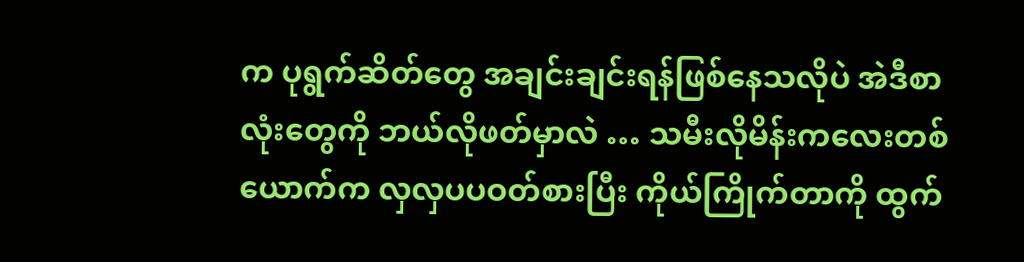က ပုရွက်ဆိတ်တွေ အချင်းချင်းရန်ဖြစ်နေသလိုပဲ အဲဒီစာလုံးတွေကို ဘယ်လိုဖတ်မှာလဲ … သမီးလိုမိန်းကလေးတစ်ယောက်က လှလှပပဝတ်စားပြီး ကိုယ်ကြိုက်တာကို ထွက်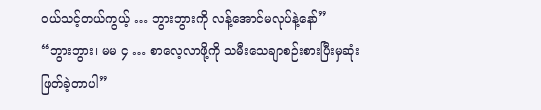ဝယ်သင့်တယ်ကွယ့် … ဘွားဘွားကို လန့်အောင်မလုပ်နဲ့နော်”
“ဘွားဘွား၊ မမ ၄ … စာလေ့လာဖို့ကို သမီးသေချာစဉ်းစားပြီးမှဆုံးဖြတ်ခဲ့တာပါ”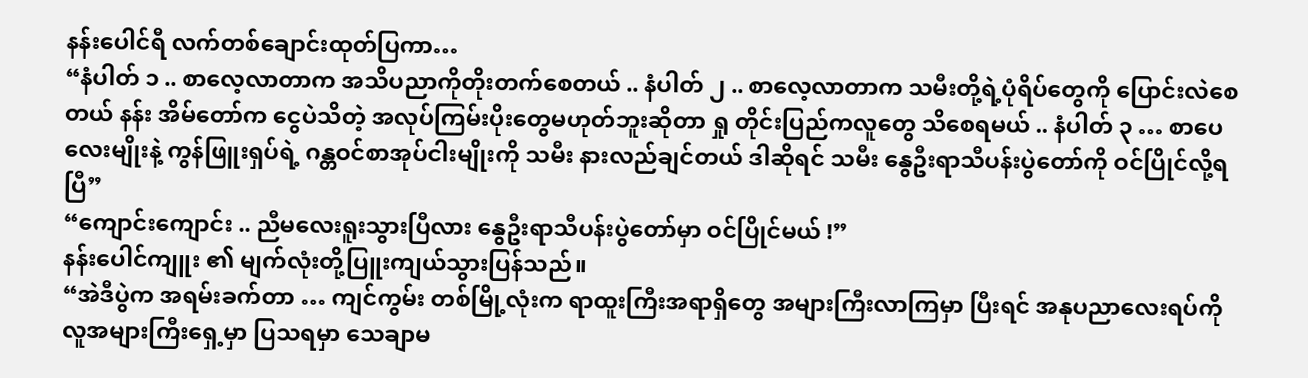နန်းပေါင်ရီ လက်တစ်ချောင်းထုတ်ပြကာ…
“နံပါတ် ၁ .. စာလေ့လာတာက အသိပညာကိုတိုးတက်စေတယ် .. နံပါတ် ၂ .. စာလေ့လာတာက သမီးတို့ရဲ့ပုံရိပ်တွေကို ပြောင်းလဲစေတယ် နန်း အိမ်တော်က ငွေပဲသိတဲ့ အလုပ်ကြမ်းပိုးတွေမဟုတ်ဘူးဆိုတာ ရှု တိုင်းပြည်ကလူတွေ သိစေရမယ် .. နံပါတ် ၃ … စာပေလေးမျိုးနဲ့ ကွန်ဖြူးရှပ်ရဲ့ ဂန္တဝင်စာအုပ်ငါးမျိုးကို သမီး နားလည်ချင်တယ် ဒါဆိုရင် သမီး နွေဦးရာသီပန်းပွဲတော်ကို ဝင်ပြိုင်လို့ရပြီ”
“ကျောင်းကျောင်း .. ညီမလေးရူးသွားပြီလား နွေဦးရာသီပန်းပွဲတော်မှာ ဝင်ပြိုင်မယ် !”
နန်းပေါင်ကျူး ၏ မျက်လုံးတို့ပြူးကျယ်သွားပြန်သည်။
“အဲဒီပွဲက အရမ်းခက်တာ … ကျင်ကွမ်း တစ်မြို့လုံးက ရာထူးကြီးအရာရှိတွေ အများကြီးလာကြမှာ ပြီးရင် အနုပညာလေးရပ်ကို လူအများကြီးရှေ့မှာ ပြသရမှာ သေချာမ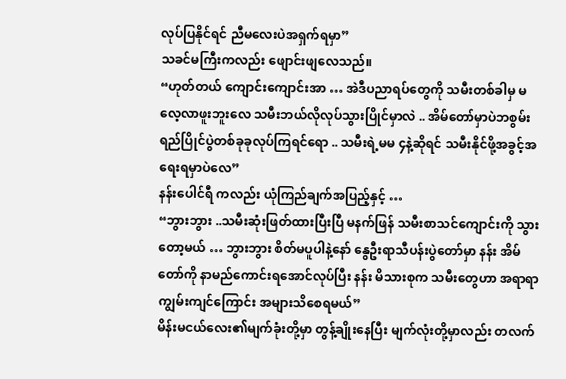လုပ်ပြနိုင်ရင် ညီမလေးပဲအရှက်ရမှာ”
သခင်မကြီးကလည်း ဖျောင်းဖျလေသည်။
“ဟုတ်တယ် ကျောင်းကျောင်းအာ … အဲဒီပညာရပ်တွေကို သမီးတစ်ခါမှ မလေ့လာဖူးဘူးလေ သမီးဘယ်လိုလုပ်သွားပြိုင်မှာလဲ .. အိမ်တော်မှာပဲဘစွမ်းရည်ပြိုင်ပွဲတစ်ခုခုလုပ်ကြရင်ရော .. သမီးရဲ့မမ ၄နဲ့ဆိုရင် သမီးနိုင်ဖို့အခွင့်အရေးရမှာပဲလေ”
နန်းပေါင်ရီ ကလည်း ယုံကြည်ချက်အပြည့်နှင့် …
“ဘွားဘွား ..သမီးဆုံးဖြတ်ထားပြီးပြီ မနက်ဖြန် သမီးစာသင်ကျောင်းကို သွားတော့မယ် … ဘွားဘွား စိတ်မပူပါနဲ့နော် နွေဦးရာသီပန်းပွဲတော်မှာ နန်း အိမ်တော်ကို နာမည်ကောင်းရအောင်လုပ်ပြီး နန်း မိသားစုက သမီးတွေဟာ အရာရာကျွမ်းကျင်ကြောင်း အများသိစေရမယ်”
မိန်းမငယ်လေး၏မျက်ခုံးတို့မှာ တွန့်ချိုးနေပြီး မျက်လုံးတို့မှာလည်း တလက်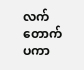လက်တောက်ပကာ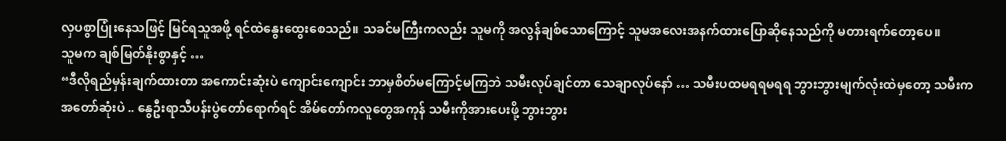လှပစွာပြုံးနေသဖြင့် မြင်ရသူအဖို့ ရင်ထဲနွေးထွေးစေသည်။ သခင်မကြီးကလည်း သူမကို အလွန်ချစ်သောကြောင့် သူမအလေးအနက်ထားပြောဆိုနေသည်ကို မတားရက်တော့ပေ။
သူမက ချစ်မြတ်နိုးစွာနှင့် …
“ဒီလိုရည်မှန်းချက်ထားတာ အကောင်းဆုံးပဲ ကျောင်းကျောင်း ဘာမှစိတ်မကြောင့်မကြဘဲ သမီးလုပ်ချင်တာ သေချာလုပ်နော် … သမီးပထမရရမရရ ဘွားဘွားမျက်လုံးထဲမှတော့ သမီးက အတော်ဆုံးပဲ .. နွေဦးရာသီပန်းပွဲတော်ရောက်ရင် အိမ်တော်ကလူတွေအကုန် သမီးကိုအားပေးဖို့ ဘွားဘွား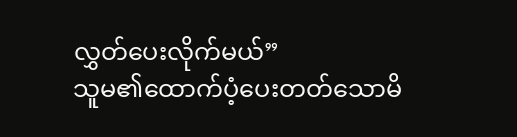လွှတ်ပေးလိုက်မယ်”
သူမ၏ထောက်ပံ့ပေးတတ်သောမိ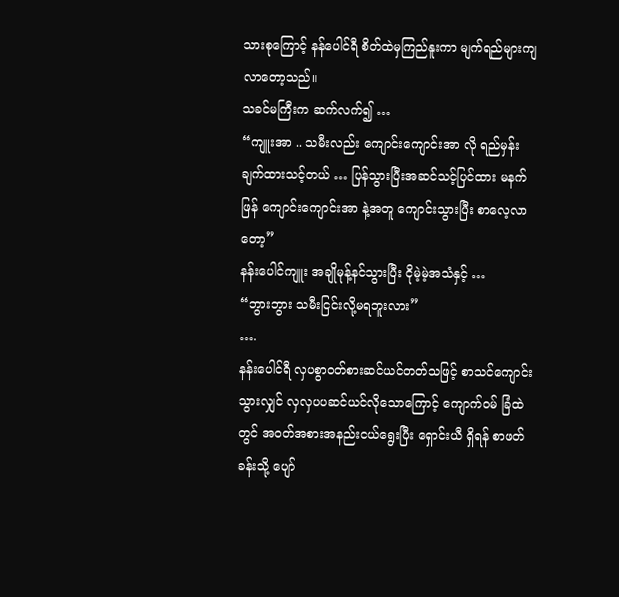သားစုကြောင့် နန်ပေါင်ရီ စိတ်ထဲမှကြည်နူးကာ မျက်ရည်များကျလာတော့သည်။
သခင်မကြီးက ဆက်လက်၍ …
“ကျူးအာ .. သမီးလည်း ကျောင်းကျောင်းအာ လို ရည်မှန်းချက်ထားသင့်တယ် … ပြန်သွားပြီးအဆင်သင့်ပြင်ထား မနက်ဖြန် ကျောင်းကျောင်းအာ နဲ့အတူ ကျောင်းသွားပြီး စာလေ့လာတော့”
နန်းပေါင်ကျူး အချိုမုန့်နင်သွားပြီး ငိုမဲ့မဲ့အသံနှင့် …
“ဘွားဘွား သမီးငြင်းလို့မရဘူးလား”
….
နန်းပေါင်ရီ လှပစွာဝတ်စားဆင်ယင်တတ်သဖြင့် စာသင်ကျောင်းသွားလျှင် လှလှပပဆင်ယင်လိုသောကြောင့် ကျောက်ဝမ် ခြံထဲတွင် အဝတ်အစားအနည်းငယ်ရွေးပြီး ရှောင်းယီ ရှိရန် စာဖတ်ခန်းသို့ ပျော်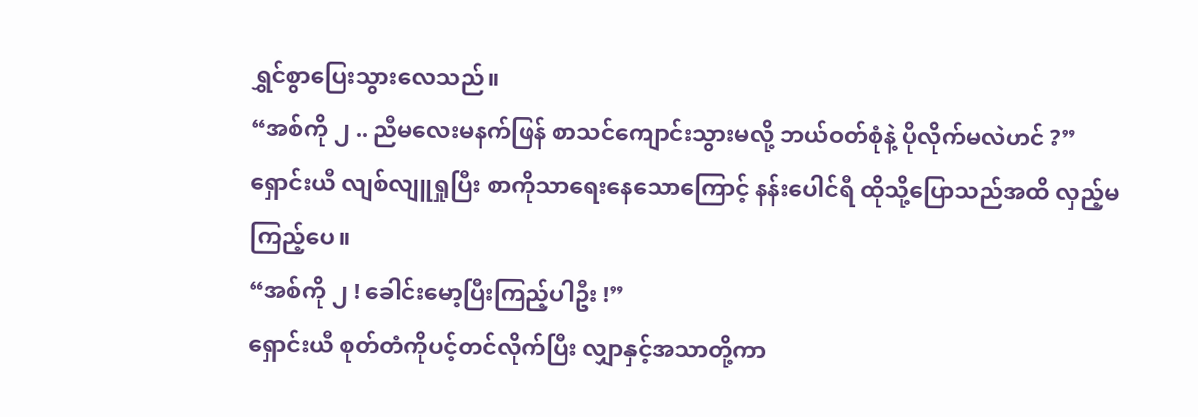ရွှင်စွာပြေးသွားလေသည်။
“အစ်ကို ၂ .. ညီမလေးမနက်ဖြန် စာသင်ကျောင်းသွားမလို့ ဘယ်ဝတ်စုံနဲ့ ပိုလိုက်မလဲဟင် ?”
ရှောင်းယီ လျစ်လျူရှုပြီး စာကိုသာရေးနေသောကြောင့် နန်းပေါင်ရီ ထိုသို့ပြောသည်အထိ လှည့်မကြည့်ပေ။
“အစ်ကို ၂ ! ခေါင်းမော့ပြီးကြည့်ပါဦး !”
ရှောင်းယီ စုတ်တံကိုပင့်တင်လိုက်ပြီး လျှာနှင့်အသာတို့ကာ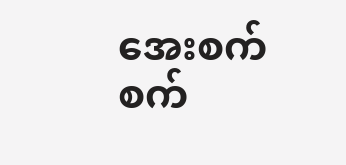အေးစက်စက်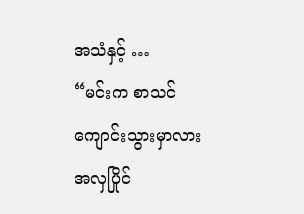အသံနှင့် …
“မင်းက စာသင်ကျောင်းသွားမှာလား အလှပြိုင်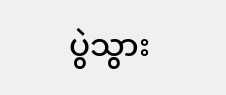ပွဲသွား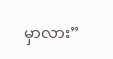မှာလား”